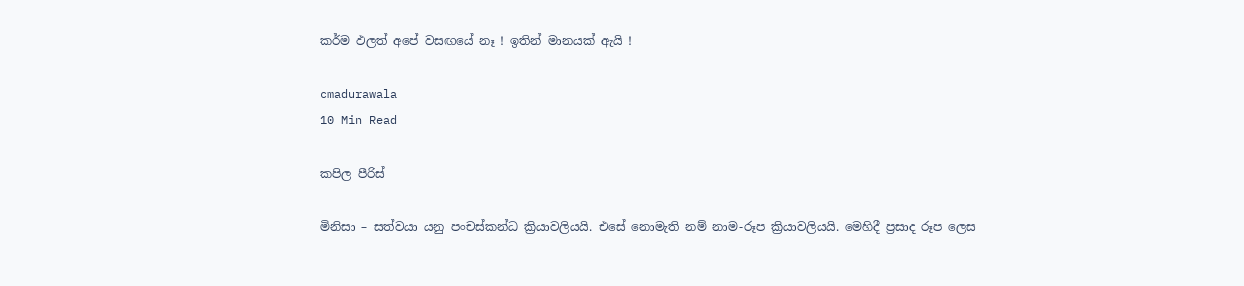කර්ම ඵලත් අපේ වසඟයේ නෑ ! ඉතින් මානයක් ඇයි !

cmadurawala
10 Min Read

කපිල පීරිස්

මිනිසා – සත්වයා යනු පංචස්කන්ධ ක්‍රියාවලියයි. එසේ නොමැති නම් නාම-රූප ක්‍රියාවලියයි. මෙහිදී ප්‍රසාද රූප ලෙස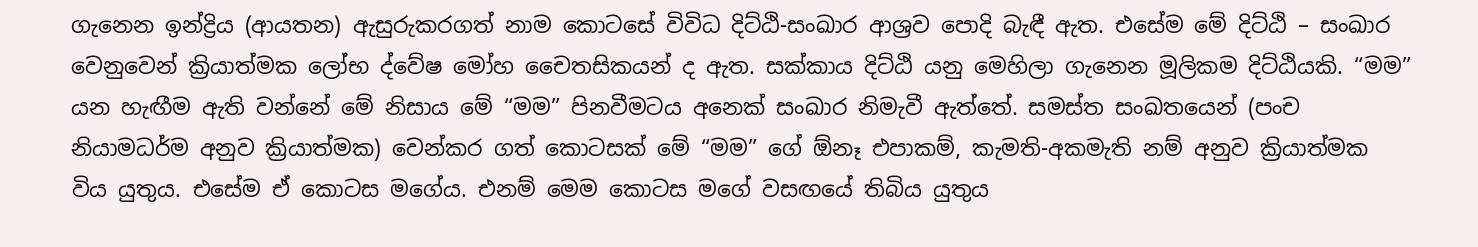ගැනෙන ඉන්ද්‍රිය (ආයතන) ඇසුරුකරගත් නාම කොටසේ විවිධ දිට්ඨි-සංඛාර ආශ්‍රව පොදි බැඳී ඇත. එසේම මේ දිට්ඨි – සංඛාර වෙනුවෙන් ක්‍රියාත්මක ලෝභ ද්වේෂ මෝහ චෛතසිකයන් ද ඇත. සක්කාය දිට්ඨි යනු මෙහිලා ගැනෙන මූලිකම දිට්ඨියකි. “මම” යන හැඟීම ඇති වන්නේ මේ නිසාය මේ “මම” පිනවීමටය අනෙක් සංඛාර නිමැවී ඇත්තේ. සමස්ත සංඛතයෙන් (පංච නියාමධර්ම අනුව ක්‍රියාත්මක) වෙන්කර ගත් කොටසක් මේ “මම” ගේ ඕනෑ එපාකම්, කැමති-අකමැති නම් අනුව ක්‍රියාත්මක විය යුතුය. එසේම ඒ කොටස මගේය. එනම් මෙම කොටස මගේ වසඟයේ තිබිය යුතුය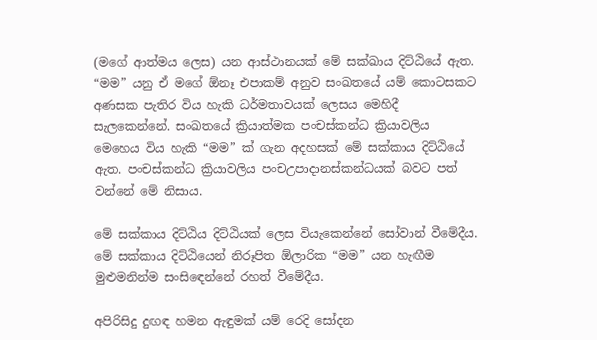(මගේ ආත්මය ලෙස) යන ආස්ථානයක් මේ සක්ඛාය දිට්ඨියේ ඇත. “මම” යනු ඒ මගේ ඕනෑ එපාකම් අනුව සංඛතයේ යම් කොටසකට අණසක පැතිර විය හැකි ධර්මතාවයක් ලෙසය මෙහිදී සැලකෙන්නේ. සංඛතයේ ක්‍රියාත්මක පංචස්කන්ධ ක්‍රියාවලිය මෙහෙය විය හැකි “මම” ක් ගැන අදහසක් මේ සක්කාය දිට්ඨියේ ඇත. පංචස්කන්ධ ක්‍රියාවලිය පංචඋපාදානස්කන්ධයක් බවට පත් වන්නේ මේ නිසාය.

මේ සක්කාය දිට්ඨිය දිට්ඨියක් ලෙස වියැකෙන්නේ සෝවාන් වීමේදීය. මේ සක්කාය දිට්ඨියෙන් නිරූපිත ඕලාරික “මම” යන හැඟීම මුළුමනින්ම සංසිඳෙන්නේ රහත් වීමේදීය.

අපිරිසිදු දුඟඳ හමන ඇඳුමක් යම් රෙදි සෝදන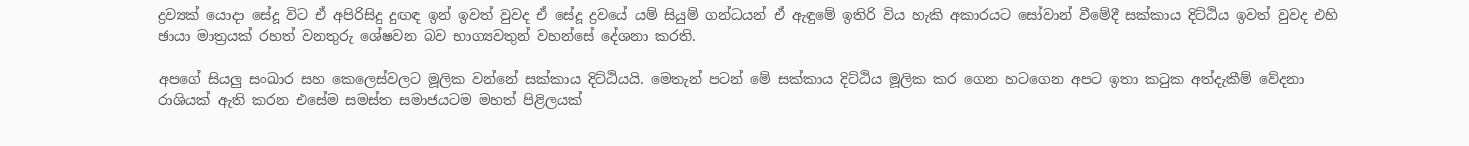ද්‍රව්‍යක් යොදා සේදූ විට ඒ අපිරිසිදු දුඟඳ ඉන් ඉවත් වුවද ඒ සේදූ ද්‍රවයේ යම් සියුම් ගන්ධයන් ඒ ඇඳුමේ ඉතිරි විය හැකි අකාරයට සෝවාන් වීමේදී සක්කාය දිට්ඨිය ඉවත් වුවද එහි ඡායා මාත්‍රයක් රහත් වනතුරු ශේෂවන බව භාග්‍යවතුන් වහන්සේ දේශනා කරති.

අපගේ සියලු සංඛාර සහ කෙලෙස්වලට මූලික වන්නේ සක්කාය දිට්ඨියයි. මෙතැන් පටන් මේ සක්කාය දිට්ඨිය මූලික කර ගෙන හටගෙන අපට ඉතා කටුක අත්දැකීම් වේදනා රාශියක් ඇති කරන එසේම සමස්ත සමාජයටම මහත් පිළිලයක්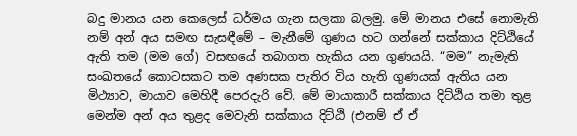බදු මානය යන කෙලෙස් ධර්මය ගැන සලකා බලමු. මේ මානය එසේ නොමැති නම් අන් අය සමඟ සැසඳීමේ – මැනීමේ ගුණය හට ගන්නේ සක්කාය දිට්ඨියේ ඇති තම (මම ගේ) වසඟයේ තබාගත හැකිය යන ගුණයයි. “මම” නැමැති සංඛතයේ කොටසකට තම අණසක පැතිර විය හැති ගුණයක් ඇතිය යන මිථ්‍යාව, මායාව මෙහිදී පෙරදැරි වේ. මේ මායාකාරී සක්කාය දිට්ඨිය තමා තුළ මෙන්ම අන් අය තුළද මෙවැනි සක්කාය දිට්ඨි (එනම් ඒ ඒ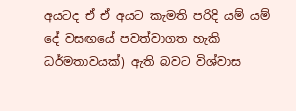අයටද ඒ ඒ අයට කැමති පරිදි යම් යම් දේ වසඟයේ පවත්වාගත හැකි ධර්මතාවයක්) ඇති බවට විශ්වාස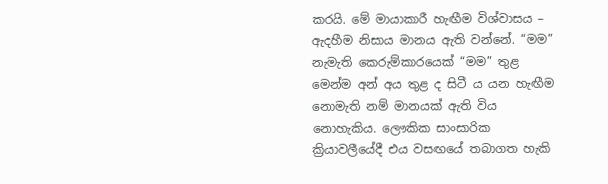කරයි. මේ මායාකාරී හැඟීම විශ්වාසය – ඇදහීම නිසාය මානය ඇති වන්නේ. “මම” නැමැති කෙරුම්කාරයෙක් “මම” තුළ මෙන්ම අන් අය තුළ ද සිටී ය යන හැඟීම නොමැති නම් මානයක් ඇති විය නොහැකිය. ලෞකික සාංසාරික ක්‍රියාවලීයේදී එය වසඟයේ තබාගත හැකි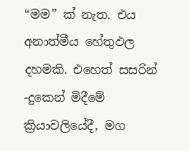“මම” ක් නැත. එය අනාත්මීය හේතුඵල දහමකි. එහෙත් සසරින් -දුකෙන් මිදීමේ ක්‍රියාවලියේදී, මග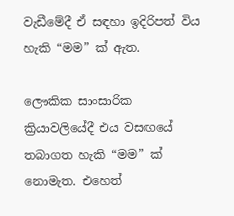වැඩීමේදී ඒ සඳහා ඉදිරිපත් විය හැකි “මම” ක් ඇත.

ලෞකික සාංසාරික ක්‍රියාවලියේදී එය වසඟයේ තබාගත හැකි “මම” ක් නොමැත. එහෙත්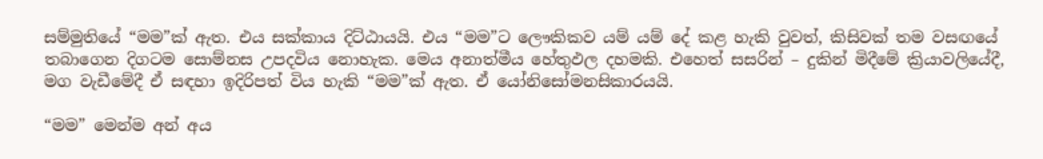සම්මුතියේ “මම”ක් ඇත. එය සක්කාය දිට්ඨායයි. එය “මම”ට ලෞකිකව යම් යම් දේ කළ හැකි වුවත්, කිසිවක් තම වසඟයේ තබාගෙන දිගටම සොම්නස උපදවිය නොහැක. මෙය අනාත්මීය හේතුඵල දහමකි. එහෙත් සසරින් – දුකින් මිදීමේ ක්‍රියාවලියේදී, මග වැඩීමේදී ඒ සඳහා ඉදිරිපත් විය හැකි “මම”ක් ඇත. ඒ යෝනිසෝමනසිකාරයයි.

“මම” මෙන්ම අන් අය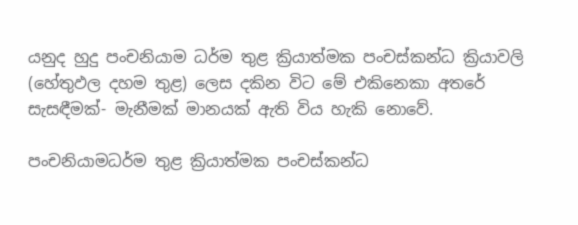යනුද හුදු පංචනියාම ධර්ම තුළ ක්‍රියාත්මක පංචස්කන්ධ ක්‍රියාවලි (හේතුඵල දහම තුළ) ලෙස දකින විට මේ එකිනෙකා අතරේ සැසඳීමක්- මැනීමක් මානයක් ඇති විය හැකි නොවේ.

පංචනියාමධර්ම තුළ ක්‍රියාත්මක පංචස්කන්ධ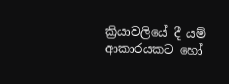ක්‍රියාවලියේ දී යම් ආකාරයකට හෝ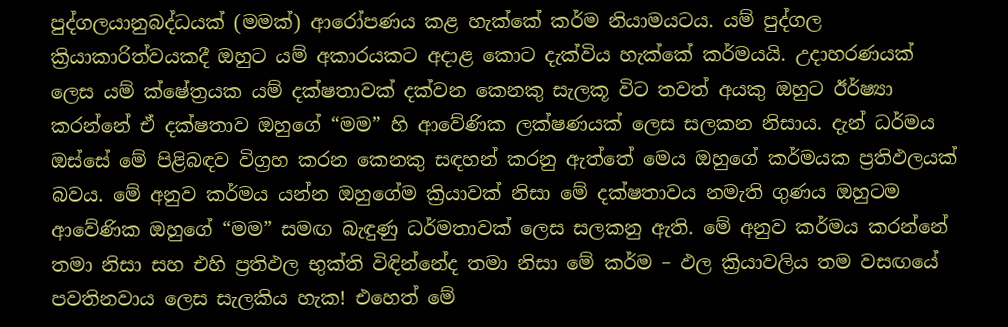පුද්ගලයානුබද්ධයක් (මමක්) ආරෝපණය කළ හැක්කේ කර්ම නියාමයටය. යම් පුද්ගල ක්‍රියාකාරිත්වයකදී ඔහුට යම් අකාරයකට අදාළ කොට දැක්විය හැක්කේ කර්මයයි. උදාහරණයක් ලෙස යම් ක්ෂේත්‍රයක යම් දක්ෂතාවක් දක්වන කෙනකු සැලකූ විට තවත් අයකු ඔහුට ඊර්ෂ්‍යා කරන්නේ ඒ දක්ෂතාව ඔහුගේ “මම” හි ආවේණික ලක්ෂණයක් ලෙස සලකන නිසාය. දැන් ධර්මය ඔස්සේ මේ පිළිබඳව විග්‍රහ කරන කෙනකු සඳහන් කරනු ඇත්තේ මෙය ඔහුගේ කර්මයක ප්‍රතිඵලයක් බවය. මේ අනුව කර්මය යන්න ඔහුගේම ක්‍රියාවක් නිසා මේ දක්ෂතාවය නමැති ගුණය ඔහුටම ආවේණික ඔහුගේ “මම” සමඟ බැඳුණු ධර්මතාවක් ලෙස සලකනු ඇති. මේ අනුව කර්මය කරන්නේ තමා නිසා සහ එහි ප්‍රතිඵල භුක්ති විඳින්නේද තමා නිසා මේ කර්ම – ඵල ක්‍රියාවලිය තම වසඟයේ පවතිනවාය ලෙස සැලකිය හැක! එහෙත් මේ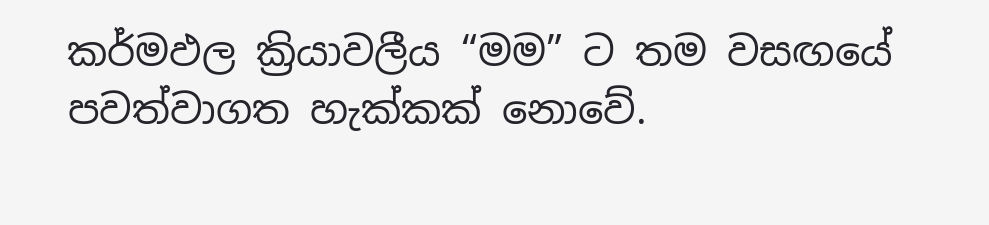කර්මඵල ක්‍රියාවලීය “මම” ට තම වසඟයේ පවත්වාගත හැක්කක් නොවේ.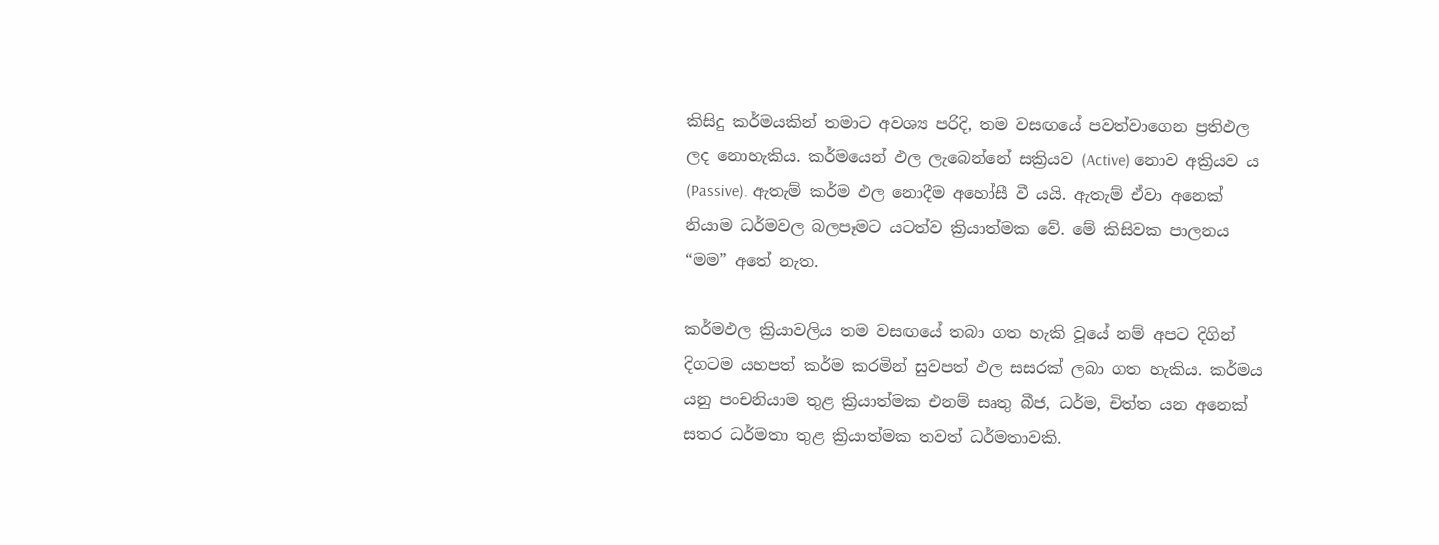කිසිදු කර්මයකින් තමාට අවශ්‍ය පරිදි, තම වසඟයේ පවත්වාගෙන ප්‍රතිඵල ලද නොහැකිය. කර්මයෙන් ඵල ලැබෙන්නේ සක්‍රියව (Active) නොව අක්‍රියව ය (Passive). ඇතැම් කර්ම ඵල නොදීම අහෝසී වී යයි. ඇතැම් ඒවා අනෙක් නියාම ධර්මවල බලපෑමට යටත්ව ක්‍රියාත්මක වේ. මේ කිසිවක පාලනය “මම” අතේ නැත.

කර්මඵල ක්‍රියාවලිය තම වසඟයේ තබා ගත හැකි වූයේ නම් අපට දිගින් දිගටම යහපත් කර්ම කරමින් සුවපත් ඵල සසරක් ලබා ගත හැකිය. කර්මය යනු පංචනියාම තුළ ක්‍රියාත්මක එනම් සෘතු බීජ, ධර්ම, චිත්ත යන අනෙක් සතර ධර්මතා තුළ ක්‍රියාත්මක තවත් ධර්මතාවකි.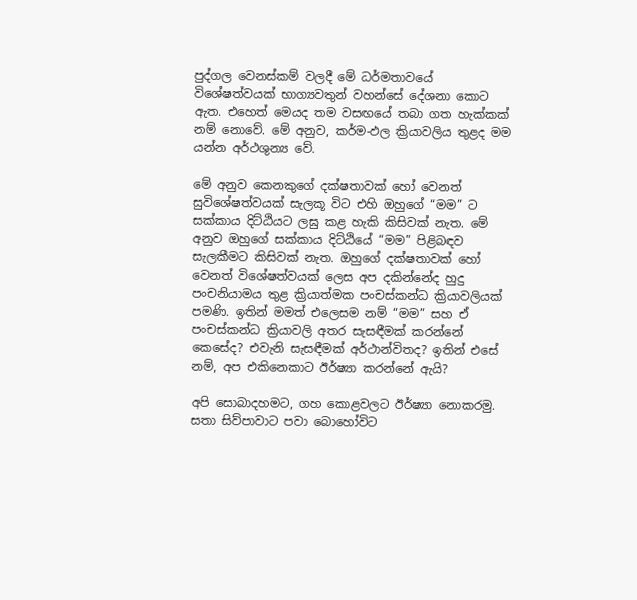පුද්ගල වෙනස්කම් වලදී මේ ධර්මතාවයේ විශේෂත්වයක් භාග්‍යවතුන් වහන්සේ දේශනා කොට ඇත. එහෙත් මෙයද තම වසඟයේ තබා ගත හැක්කක් නම් නොවේ. මේ අනුව, කර්ම-ඵල ක්‍රියාවලිය තුළද මම යන්න අර්ථශුන්‍ය වේ.

මේ අනුව කෙනකුගේ දක්ෂතාවක් හෝ වෙනත් සුවිශේෂත්වයක් සැලකූ විට එහි ඔහුගේ “මම” ට සක්කාය දිට්ඨියට ලඝු කළ හැකි කිසිවක් නැත. මේ අනුව ඔහුගේ සක්කාය දිට්ඨියේ “මම” පිළිබඳව සැලකීමට කිසිවක් නැත. ඔහුගේ දක්ෂතාවක් හෝ වෙනත් විශේෂත්වයක් ලෙස අප දකින්නේද හුදු පංචනියාමය තුළ ක්‍රියාත්මක පංචස්කන්ධ ක්‍රියාවලියක් පමණි. ඉතින් මමත් එලෙසම නම් “මම” සහ ඒ පංචස්කන්ධ ක්‍රියාවලි අතර සැසඳීමක් කරන්නේ කෙසේද? එවැනි සැසඳීමක් අර්ථාන්විතද? ඉතින් එසේ නම්, අප එකිනෙකාට ඊර්ෂ්‍යා කරන්නේ ඇයි?

අපි සොබාදහමට, ගහ කොළවලට ඊර්ෂ්‍යා නොකරමු. සතා සිව්පාවාට පවා බොහෝවිට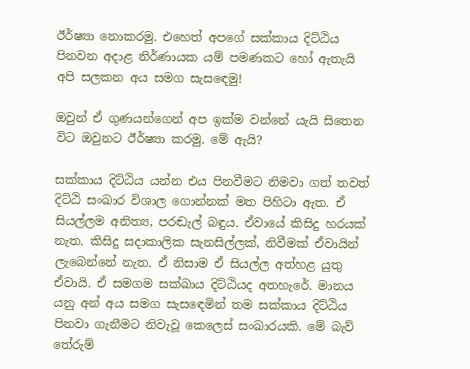ඊර්ෂ්‍යා නොකරමු. එහෙත් අපගේ සක්කාය දිට්ඨිය පිනවන අදාළ නිර්ණායක යම් පමණකට හෝ ඇතැයි අපි සලකන අය සමග සැසඳෙමු!

ඔවුන් ඒ ගුණයන්ගෙන් අප ඉක්ම වන්නේ යැයි සිතෙන විට ඔවුනට ඊර්ෂ්‍යා කරමු. මේ ඇයි?

සක්කාය දිට්ඨිය යන්න එය පිනවීමට නිමවා ගත් තවත් දිට්ඨි සංඛාර විශාල ගොන්නක් මත පිහිටා ඇත. ඒ සියල්ලම අනිත්‍ය, පරඬැල් බඳුය. ඒවායේ කිසිදු හරයක් නැත. කිසිදු සදාකාලික සැනසිල්ලක්, නිවීමක් ඒවායින් ලැබෙන්නේ නැත. ඒ නිසාම ඒ සියල්ල අත්හළ යුතු ඒවායි. ඒ සමගම සක්ඛාය දිට්ඨියද අතහැරේ. මානය යනු අන් අය සමග සැසඳෙමින් තම සක්කාය දිට්ඨිය පිනවා ගැනීමට නිවැවූ කෙලෙස් සංඛාරයකි. මේ බැව් තේරුම්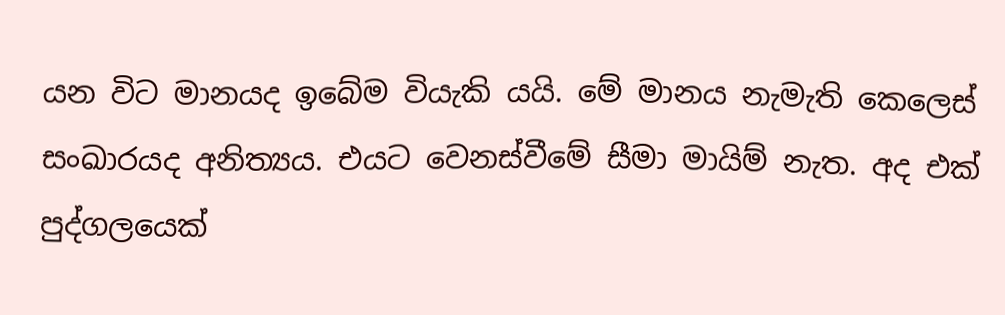යන විට මානයද ඉබේම වියැකි යයි. මේ මානය නැමැති කෙලෙස් සංඛාරයද අනිත්‍යය. එයට වෙනස්වීමේ සීමා මායිම් නැත. අද එක් පුද්ගලයෙක්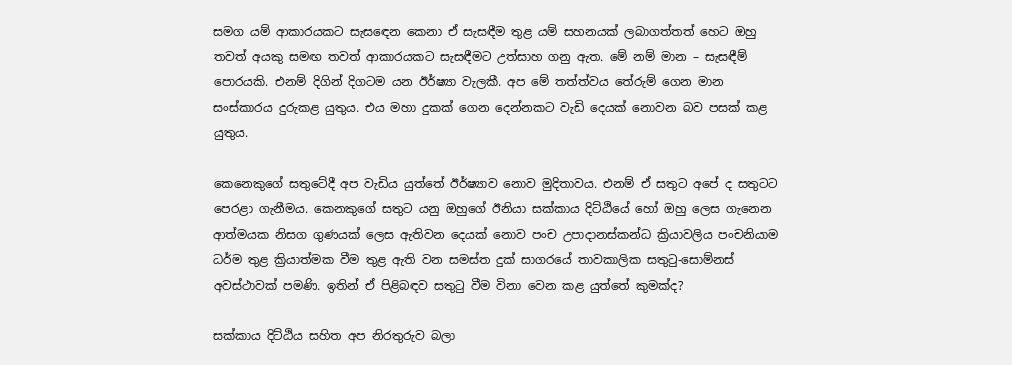සමග යම් ආකාරයකට සැසඳෙන කෙනා ඒ සැසඳීම තුළ යම් සහනයක් ලබාගත්තත් හෙට ඔහු තවත් අයකු සමඟ තවත් ආකාරයකට සැසඳීමට උත්සාහ ගනු ඇත. මේ නම් මාන – සැසඳීම් පොරයකි. එනම් දිගින් දිගටම යන ඊර්ෂ්‍යා වැලකී. අප මේ තත්ත්වය තේරුම් ගෙන මාන සංස්කාරය දුරුකළ යුතුය. එය මහා දුකක් ගෙන දෙන්නකට වැඩි දෙයක් නොවන බව පසක් කළ යුතුය.

කෙනෙකුගේ සතුටේදී අප වැඩිය යුත්තේ ඊර්ෂ්‍යාව නොව මුදිතාවය. එනම් ඒ සතුට අපේ ද සතුටට පෙරළා ගැනීමය. කෙනකුගේ සතුට යනු ඔහුගේ ඊනියා සක්කාය දිට්ඨියේ හෝ ඔහු ලෙස ගැනෙන ආත්මයක නිසග ගුණයක් ලෙස ඇතිවන දෙයක් නොව පංච උපාදානස්කන්ධ ක්‍රියාවලිය පංචනියාම ධර්ම තුළ ක්‍රියාත්මක වීම තුළ ඇති වන සමස්ත දුක් සාගරයේ තාවකාලික සතුටු-සොම්නස් අවස්ථාවක් පමණි. ඉතින් ඒ පිළිබඳව සතුටු වීම විනා වෙන කළ යුත්තේ කුමක්ද?

සක්කාය දිට්ඨිය සහිත අප නිරතුරුව බලා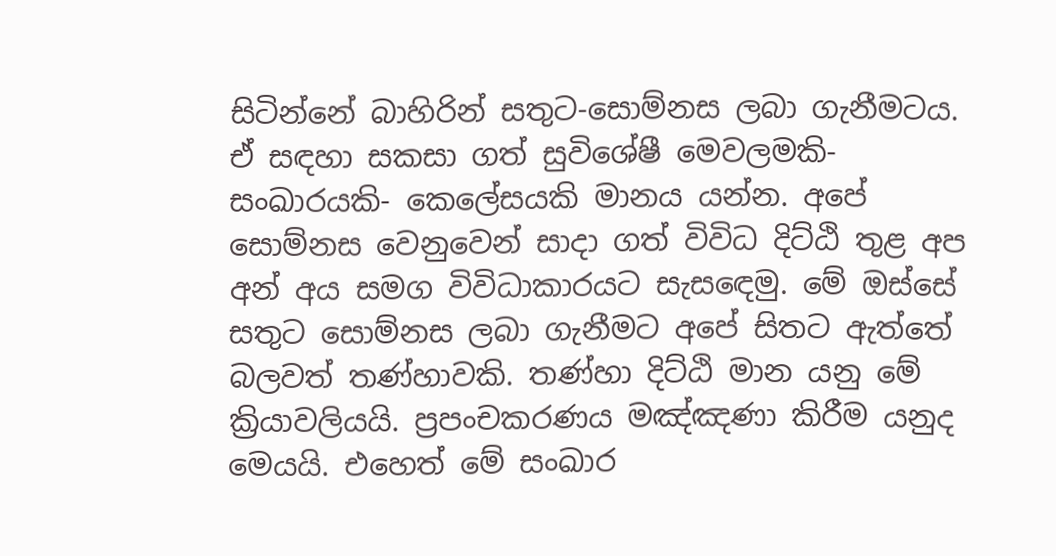සිටින්නේ බාහිරින් සතුට-සොම්නස ලබා ගැනීමටය. ඒ සඳහා සකසා ගත් සුවිශේෂී මෙවලමකි- සංඛාරයකි- කෙලේසයකි මානය යන්න. අපේ සොම්නස වෙනුවෙන් සාදා ගත් විවිධ දිට්ඨි තුළ අප අන් අය සමග විවිධාකාරයට සැසඳෙමු. මේ ඔස්සේ සතුට සොම්නස ලබා ගැනීමට අපේ සිතට ඇත්තේ බලවත් තණ්හාවකි. තණ්හා දිට්ඨි මාන යනු මේ ක්‍රියාවලියයි. ප්‍රපංචකරණය මඤ්ඤණා කිරීම යනුද මෙයයි. එහෙත් මේ සංඛාර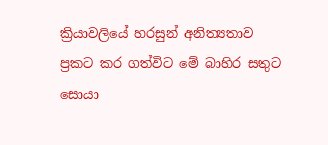ක්‍රියාවලියේ හරසුන් අනිත්‍යතාව ප්‍රකට කර ගත්විට මේ බාහිර සතුට සොයා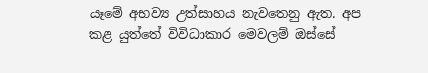යෑමේ අභව්‍ය උත්සාහය නැවතෙනු ඇත. අප කළ යුත්තේ විවිධාකාර මෙවලම් ඔස්සේ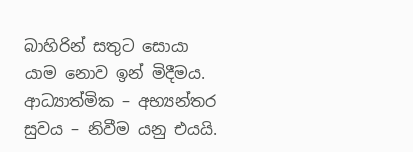බාහිරින් සතුට සොයා යාම නොව ඉන් මිදීමය. ආධ්‍යාත්මික – අභ්‍යන්තර සුවය – නිවීම යනු එයයි.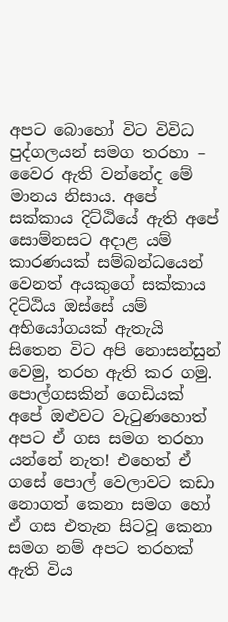අපට බොහෝ විට විවිධ පුද්ගලයන් සමග තරහා – වෛර ඇති වන්නේද මේ මානය නිසාය. අපේ සක්කාය දිට්ඨියේ ඇති අපේ සොම්නසට අදාළ යම් කාරණයක් සම්බන්ධයෙන් වෙනත් අයකුගේ සක්කාය දිට්ඨිය ඔස්සේ යම් අභියෝගයක් ඇතැයි සිතෙන විට අපි නොසන්සුන් වෙමු, තරහ ඇති කර ගමු. පොල්ගසකින් ගෙඩියක් අපේ ඔළුවට වැටුණහොත් අපට ඒ ගස සමග තරහා යන්නේ නැත! එහෙත් ඒ ගසේ පොල් වෙලාවට කඩා නොගත් කෙනා සමග හෝ ඒ ගස එතැන සිටවූ කෙනා සමග නම් අපට තරහක් ඇති විය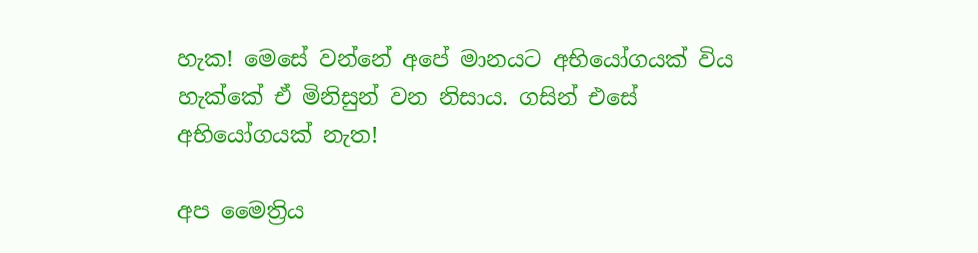හැක! මෙසේ වන්නේ අපේ මානයට අභියෝගයක් විය හැක්කේ ඒ මිනිසුන් වන නිසාය. ගසින් එසේ අභියෝගයක් නැත!

අප මෛත්‍රිය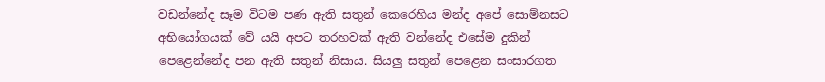වඩන්නේද සෑම විටම පණ ඇති සතුන් කෙරෙහිය මන්ද අපේ සොම්නසට අභියෝගයක් වේ යයි අපට තරහවක් ඇති වන්නේද එසේම දුකින් පෙළෙන්නේද පන ඇති සතුන් නිසාය. සියලු සතුන් පෙළෙන සංසාරගත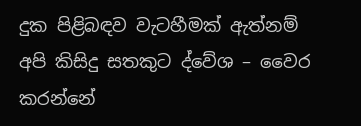දුක පිළිබඳව වැටහීමක් ඇත්නම් අපි කිසිදු සතකුට ද්වේශ – වෛර කරන්නේ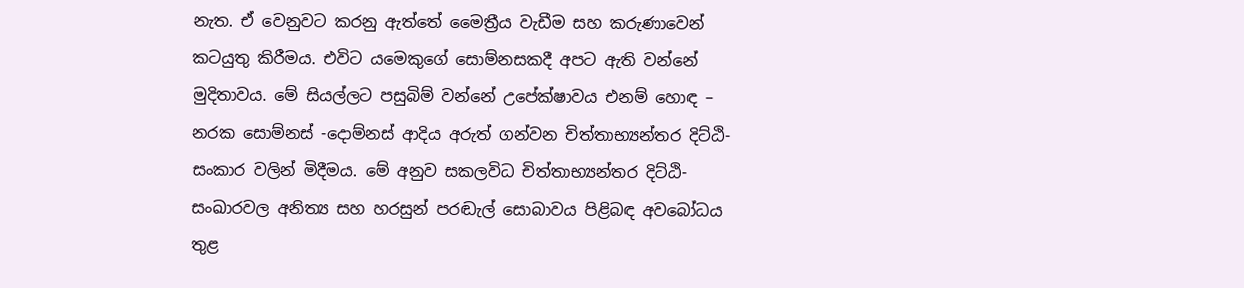නැත. ඒ වෙනුවට කරනු ඇත්තේ මෛත්‍රීය වැඩීම සහ කරුණාවෙන් කටයුතු කිරීමය. එවිට යමෙකුගේ සොම්නසකදී අපට ඇති වන්නේ මුදිතාවය. මේ සියල්ලට පසුබිම් වන්නේ උපේක්ෂාවය එනම් හොඳ – නරක සොම්නස් -දොම්නස් ආදිය අරුත් ගන්වන චිත්තාභ්‍යන්තර දිට්ඨි- සංකාර වලින් මිදීමය. මේ අනුව සකලවිධ චිත්තාභ්‍යන්තර දිට්ඨි- සංඛාරවල අනිත්‍ය සහ හරසුන් පරඬැල් සොබාවය පිළිබඳ අවබෝධය තුළ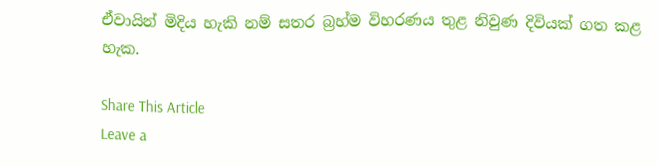ඒවායින් මිදිය හැකි නම් සතර බ්‍රහ්ම විහරණය තුළ නිවුණ දිවියක් ගත කළ හැක.

Share This Article
Leave a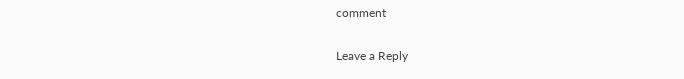comment

Leave a Reply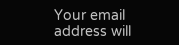Your email address will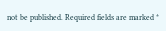not be published. Required fields are marked *